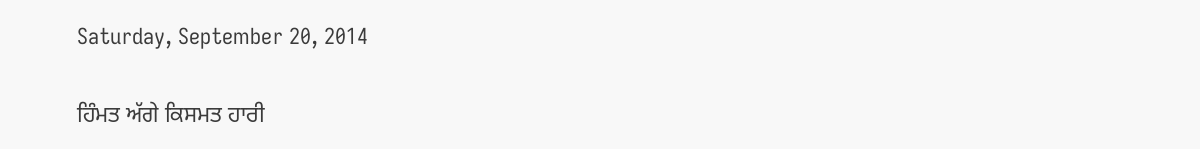Saturday, September 20, 2014

ਹਿੰਮਤ ਅੱਗੇ ਕਿਸਮਤ ਹਾਰੀ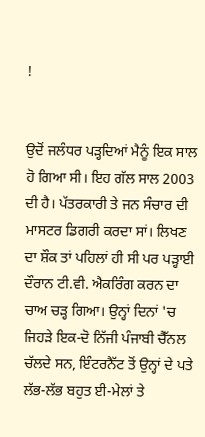!


ਉਦੋਂ ਜਲੰਧਰ ਪੜ੍ਹਦਿਆਂ ਮੈਨੂੰ ਇਕ ਸਾਲ ਹੋ ਗਿਆ ਸੀ। ਇਹ ਗੱਲ ਸਾਲ 2003 ਦੀ ਹੈ। ਪੱਤਰਕਾਰੀ ਤੇ ਜਨ ਸੰਚਾਰ ਦੀ ਮਾਸਟਰ ਡਿਗਰੀ ਕਰਦਾ ਸਾਂ। ਲਿਖਣ ਦਾ ਸ਼ੌਕ ਤਾਂ ਪਹਿਲਾਂ ਹੀ ਸੀ ਪਰ ਪੜ੍ਹਾਈ ਦੌਰਾਨ ਟੀ.ਵੀ. ਐਕਰਿੰਗ ਕਰਨ ਦਾ ਚਾਅ ਚੜ੍ਹ ਗਿਆ। ਉਨ੍ਹਾਂ ਦਿਨਾਂ 'ਚ ਜਿਹੜੇ ਇਕ-ਦੋ ਨਿੱਜੀ ਪੰਜਾਬੀ ਚੈੱਨਲ ਚੱਲਦੇ ਸਨ, ਇੰਟਰਨੈੱਟ ਤੋਂ ਉਨ੍ਹਾਂ ਦੇ ਪਤੇ ਲੱਭ-ਲੱਭ ਬਹੁਤ ਈ-ਮੇਲਾਂ ਤੇ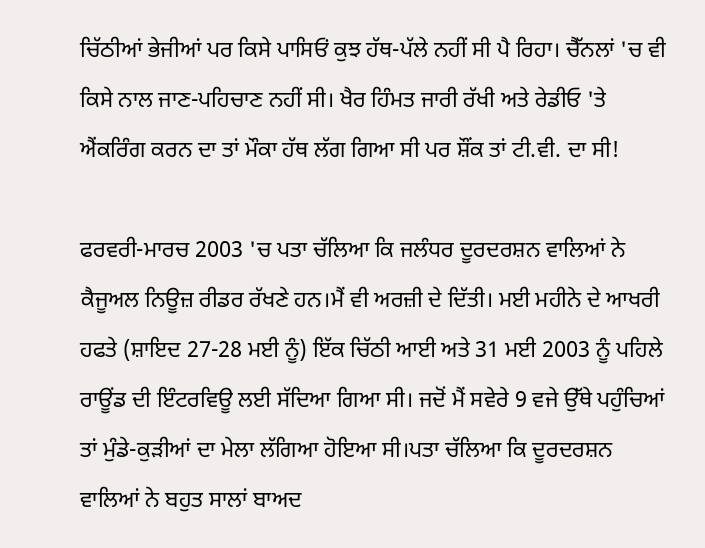ਚਿੱਠੀਆਂ ਭੇਜੀਆਂ ਪਰ ਕਿਸੇ ਪਾਸਿਓਂ ਕੁਝ ਹੱਥ-ਪੱਲੇ ਨਹੀਂ ਸੀ ਪੈ ਰਿਹਾ। ਚੈੱਨਲਾਂ 'ਚ ਵੀ ਕਿਸੇ ਨਾਲ ਜਾਣ-ਪਹਿਚਾਣ ਨਹੀਂ ਸੀ। ਖੈਰ ਹਿੰਮਤ ਜਾਰੀ ਰੱਖੀ ਅਤੇ ਰੇਡੀਓ 'ਤੇ ਐਂਕਰਿੰਗ ਕਰਨ ਦਾ ਤਾਂ ਮੌਕਾ ਹੱਥ ਲੱਗ ਗਿਆ ਸੀ ਪਰ ਸ਼ੌਂਕ ਤਾਂ ਟੀ.ਵੀ. ਦਾ ਸੀ!

ਫਰਵਰੀ-ਮਾਰਚ 2003 'ਚ ਪਤਾ ਚੱਲਿਆ ਕਿ ਜਲੰਧਰ ਦੂਰਦਰਸ਼ਨ ਵਾਲਿਆਂ ਨੇ ਕੈਜੂਅਲ ਨਿਊਜ਼ ਰੀਡਰ ਰੱਖਣੇ ਹਨ।ਮੈਂ ਵੀ ਅਰਜ਼ੀ ਦੇ ਦਿੱਤੀ। ਮਈ ਮਹੀਨੇ ਦੇ ਆਖਰੀ ਹਫਤੇ (ਸ਼ਾਇਦ 27-28 ਮਈ ਨੂੰ) ਇੱਕ ਚਿੱਠੀ ਆਈ ਅਤੇ 31 ਮਈ 2003 ਨੂੰ ਪਹਿਲੇ ਰਾਊਂਡ ਦੀ ਇੰਟਰਵਿਊ ਲਈ ਸੱਦਿਆ ਗਿਆ ਸੀ। ਜਦੋਂ ਮੈਂ ਸਵੇਰੇ 9 ਵਜੇ ਉੱਥੇ ਪਹੁੰਚਿਆਂ ਤਾਂ ਮੁੰਡੇ-ਕੁੜੀਆਂ ਦਾ ਮੇਲਾ ਲੱਗਿਆ ਹੋਇਆ ਸੀ।ਪਤਾ ਚੱਲਿਆ ਕਿ ਦੂਰਦਰਸ਼ਨ ਵਾਲਿਆਂ ਨੇ ਬਹੁਤ ਸਾਲਾਂ ਬਾਅਦ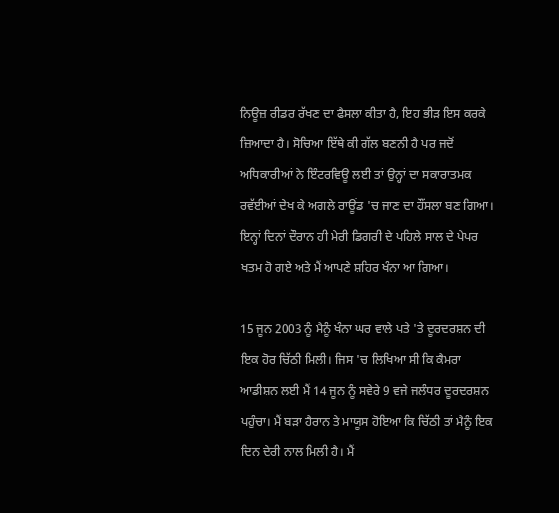ਨਿਊਜ਼ ਰੀਡਰ ਰੱਖਣ ਦਾ ਫੈਸਲਾ ਕੀਤਾ ਹੈ, ਇਹ ਭੀੜ ਇਸ ਕਰਕੇ ਜ਼ਿਆਦਾ ਹੈ। ਸੋਚਿਆ ਇੱਥੇ ਕੀ ਗੱਲ ਬਣਨੀ ਹੈ ਪਰ ਜਦੋਂ ਅਧਿਕਾਰੀਆਂ ਨੇ ਇੰਟਰਵਿਊ ਲਈ ਤਾਂ ਉਨ੍ਹਾਂ ਦਾ ਸਕਾਰਾਤਮਕ ਰਵੱਈਆਂ ਦੇਖ ਕੇ ਅਗਲੇ ਰਾਊਂਡ 'ਚ ਜਾਣ ਦਾ ਹੌਂਸਲਾ ਬਣ ਗਿਆ। ਇਨ੍ਹਾਂ ਦਿਨਾਂ ਦੌਰਾਨ ਹੀ ਮੇਰੀ ਡਿਗਰੀ ਦੇ ਪਹਿਲੇ ਸਾਲ ਦੇ ਪੇਪਰ ਖਤਮ ਹੋ ਗਏ ਅਤੇ ਮੈਂ ਆਪਣੇ ਸ਼ਹਿਰ ਖੰਨਾ ਆ ਗਿਆ।

15 ਜੂਨ 2003 ਨੂੰ ਮੈਨੂੰ ਖੰਨਾ ਘਰ ਵਾਲੇ ਪਤੇ 'ਤੇ ਦੂਰਦਰਸ਼ਨ ਦੀ ਇਕ ਹੋਰ ਚਿੱਠੀ ਮਿਲੀ। ਜਿਸ 'ਚ ਲਿਖਿਆ ਸੀ ਕਿ ਕੈਮਰਾ ਆਡੀਸ਼ਨ ਲਈ ਮੈਂ 14 ਜੂਨ ਨੂੰ ਸਵੇਰੇ 9 ਵਜੇ ਜਲੰਧਰ ਦੂਰਦਰਸ਼ਨ ਪਹੁੰਚਾ। ਮੈਂ ਬੜਾ ਹੈਰਾਨ ਤੇ ਮਾਯੂਸ ਹੋਇਆ ਕਿ ਚਿੱਠੀ ਤਾਂ ਮੈਨੂੰ ਇਕ ਦਿਨ ਦੇਰੀ ਨਾਲ ਮਿਲੀ ਹੈ। ਮੈਂ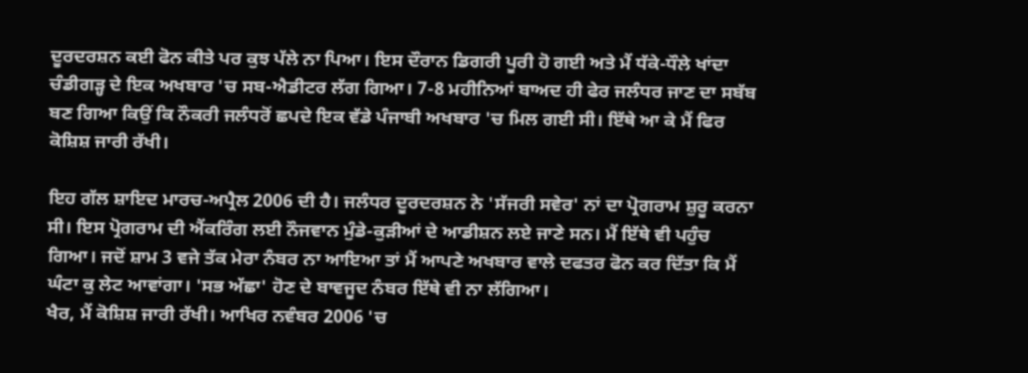ਦੂਰਦਰਸ਼ਨ ਕਈ ਫੋਨ ਕੀਤੇ ਪਰ ਕੁਝ ਪੱਲੇ ਨਾ ਪਿਆ। ਇਸ ਦੌਰਾਨ ਡਿਗਰੀ ਪੂਰੀ ਹੋ ਗਈ ਅਤੇ ਮੈਂ ਧੱਕੇ-ਧੌਲੇ ਖਾਂਦਾ ਚੰਡੀਗੜ੍ਹ ਦੇ ਇਕ ਅਖਬਾਰ 'ਚ ਸਬ-ਐਡੀਟਰ ਲੱਗ ਗਿਆ। 7-8 ਮਹੀਨਿਆਂ ਬਾਅਦ ਹੀ ਫੇਰ ਜਲੰਧਰ ਜਾਣ ਦਾ ਸਬੱਬ ਬਣ ਗਿਆ ਕਿਉਂ ਕਿ ਨੌਕਰੀ ਜਲੰਧਰੋਂ ਛਪਦੇ ਇਕ ਵੱਡੇ ਪੰਜਾਬੀ ਅਖਬਾਰ 'ਚ ਮਿਲ ਗਈ ਸੀ। ਇੱਥੇ ਆ ਕੇ ਮੈਂ ਫਿਰ ਕੋਸ਼ਿਸ਼ ਜਾਰੀ ਰੱਖੀ।

ਇਹ ਗੱਲ ਸ਼ਾਇਦ ਮਾਰਚ-ਅਪ੍ਰੈਲ 2006 ਦੀ ਹੈ। ਜਲੰਧਰ ਦੂਰਦਰਸ਼ਨ ਨੇ 'ਸੱਜਰੀ ਸਵੇਰ' ਨਾਂ ਦਾ ਪ੍ਰੋਗਰਾਮ ਸ਼ੁਰੂ ਕਰਨਾ ਸੀ। ਇਸ ਪ੍ਰੋਗਰਾਮ ਦੀ ਐਂਕਰਿੰਗ ਲਈ ਨੌਜਵਾਨ ਮੁੰਡੇ-ਕੁੜੀਆਂ ਦੇ ਆਡੀਸ਼ਨ ਲਏ ਜਾਣੇ ਸਨ। ਮੈਂ ਇੱਥੇ ਵੀ ਪਹੁੰਚ ਗਿਆ। ਜਦੋਂ ਸ਼ਾਮ 3 ਵਜੇ ਤੱਕ ਮੇਰਾ ਨੰਬਰ ਨਾ ਆਇਆ ਤਾਂ ਮੈਂ ਆਪਣੇ ਅਖਬਾਰ ਵਾਲੇ ਦਫਤਰ ਫੋਨ ਕਰ ਦਿੱਤਾ ਕਿ ਮੈਂ ਘੰਟਾ ਕੁ ਲੇਟ ਆਵਾਂਗਾ। 'ਸਭ ਅੱਛਾ' ਹੋਣ ਦੇ ਬਾਵਜੂਦ ਨੰਬਰ ਇੱਥੇ ਵੀ ਨਾ ਲੱਗਿਆ।
ਖੈਰ, ਮੈਂ ਕੋਸ਼ਿਸ਼ ਜਾਰੀ ਰੱਖੀ। ਆਖਿਰ ਨਵੰਬਰ 2006 'ਚ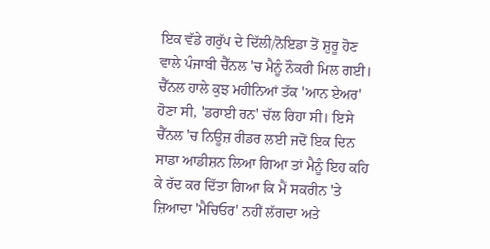ਇਕ ਵੱਡੇ ਗਰੁੱਪ ਦੇ ਦਿੱਲੀ/ਨੋਇਡਾ ਤੋਂ ਸ਼ੁਰੂ ਹੋਣ ਵਾਲੇ ਪੰਜਾਬੀ ਚੈੱਨਲ 'ਚ ਮੈਨੂੰ ਨੌਕਰੀ ਮਿਲ ਗਈ। ਚੈੱਨਲ ਹਾਲੇ ਕੁਝ ਮਹੀਨਿਆਂ ਤੱਕ 'ਆਨ ਏਅਰ' ਹੋਣਾ ਸੀ, 'ਡਰਾਈ ਰਨ' ਚੱਲ ਰਿਹਾ ਸੀ। ਇਸੇ ਚੈੱਨਲ 'ਚ ਨਿਊਜ਼ ਰੀਡਰ ਲਈ ਜਦੋਂ ਇਕ ਦਿਨ ਸਾਡਾ ਆਡੀਸ਼ਨ ਲਿਆ ਗਿਆ ਤਾਂ ਮੈਨੂੰ ਇਹ ਕਹਿ ਕੇ ਰੱਦ ਕਰ ਦਿੱਤਾ ਗਿਆ ਕਿ ਮੈਂ ਸਕਰੀਨ 'ਤੇ ਜ਼ਿਆਦਾ 'ਮੈਚਿਓਰ' ਨਹੀਂ ਲੱਗਦਾ ਅਤੇ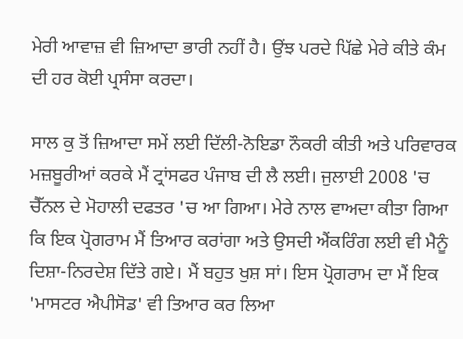ਮੇਰੀ ਆਵਾਜ਼ ਵੀ ਜ਼ਿਆਦਾ ਭਾਰੀ ਨਹੀਂ ਹੈ। ਉਂਝ ਪਰਦੇ ਪਿੱਛੇ ਮੇਰੇ ਕੀਤੇ ਕੰਮ ਦੀ ਹਰ ਕੋਈ ਪ੍ਰਸੰਸਾ ਕਰਦਾ।

ਸਾਲ ਕੁ ਤੋਂ ਜ਼ਿਆਦਾ ਸਮੇਂ ਲਈ ਦਿੱਲੀ-ਨੋਇਡਾ ਨੌਕਰੀ ਕੀਤੀ ਅਤੇ ਪਰਿਵਾਰਕ ਮਜ਼ਬੂਰੀਆਂ ਕਰਕੇ ਮੈਂ ਟ੍ਰਾਂਸਫਰ ਪੰਜਾਬ ਦੀ ਲੈ ਲਈ। ਜੁਲਾਈ 2008 'ਚ ਚੈੱਨਲ ਦੇ ਮੋਹਾਲੀ ਦਫਤਰ 'ਚ ਆ ਗਿਆ। ਮੇਰੇ ਨਾਲ ਵਾਅਦਾ ਕੀਤਾ ਗਿਆ ਕਿ ਇਕ ਪ੍ਰੋਗਰਾਮ ਮੈਂ ਤਿਆਰ ਕਰਾਂਗਾ ਅਤੇ ਉਸਦੀ ਐਂਕਰਿੰਗ ਲਈ ਵੀ ਮੈਨੂੰ ਦਿਸ਼ਾ-ਨਿਰਦੇਸ਼ ਦਿੱਤੇ ਗਏ। ਮੈਂ ਬਹੁਤ ਖੁਸ਼ ਸਾਂ। ਇਸ ਪ੍ਰੋਗਰਾਮ ਦਾ ਮੈਂ ਇਕ 'ਮਾਸਟਰ ਐਪੀਸੋਡ' ਵੀ ਤਿਆਰ ਕਰ ਲਿਆ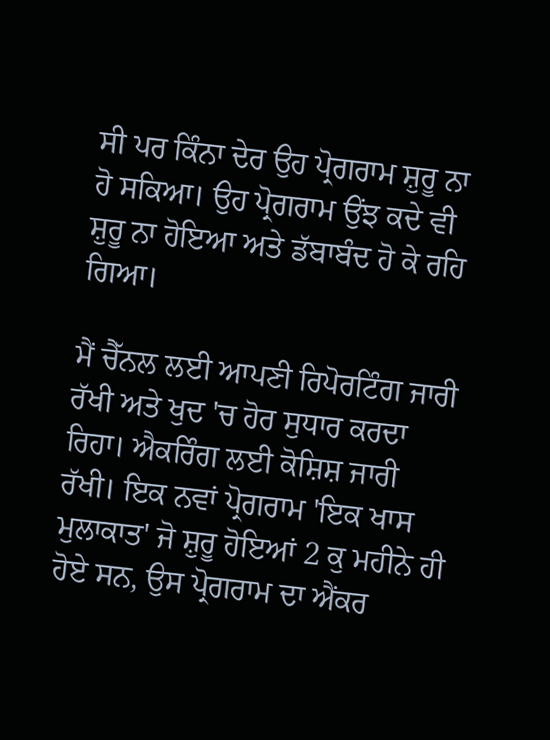ਸੀ ਪਰ ਕਿੰਨਾ ਦੇਰ ਉਹ ਪ੍ਰੋਗਰਾਮ ਸ਼ੁਰੂ ਨਾ ਹੋ ਸਕਿਆ। ਉਹ ਪ੍ਰੋਗਰਾਮ ਉਂਝ ਕਦੇ ਵੀ ਸ਼ੁਰੂ ਨਾ ਹੋਇਆ ਅਤੇ ਡੱਬਾਬੰਦ ਹੋ ਕੇ ਰਹਿ ਗਿਆ।

ਮੈਂ ਚੈੱਨਲ ਲਈ ਆਪਣੀ ਰਿਪੋਰਟਿੰਗ ਜਾਰੀ ਰੱਖੀ ਅਤੇ ਖੁਦ 'ਚ ਹੋਰ ਸੁਧਾਰ ਕਰਦਾ ਰਿਹਾ। ਐਕਰਿੰਗ ਲਈ ਕੋਸ਼ਿਸ਼ ਜਾਰੀ ਰੱਖੀ। ਇਕ ਨਵਾਂ ਪ੍ਰੋਗਰਾਮ 'ਇਕ ਖਾਸ ਮੁਲਾਕਾਤ' ਜੋ ਸ਼ੁਰੂ ਹੋਇਆਂ 2 ਕੁ ਮਹੀਨੇ ਹੀ ਹੋਏ ਸਨ, ਉਸ ਪ੍ਰੋਗਰਾਮ ਦਾ ਐਂਕਰ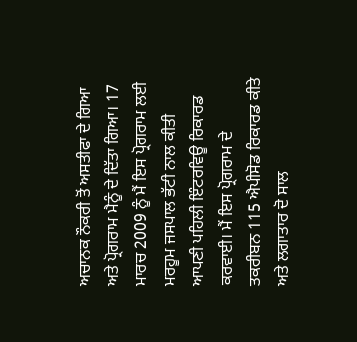ਅਚਾਨਕ ਨੌਕਰੀ ਤੋਂ ਅਸਤੀਫਾ ਦੇ ਗਿਆ ਅਤੇ ਪ੍ਰੋਗਰਾਮ ਮੈਨੂੰ ਦੇ ਦਿੱਤਾ ਗਿਆ। 17 ਮਾਰਚ 2009 ਨੂੰ ਮੈਂ ਇਸ ਪ੍ਰੋਗਰਾਮ ਲਈ ਮਰਹੂਮ ਜਸਪਾਲ ਭੱਟੀ ਨਾਲ ਕੀਤੀ ਆਪਣੀ ਪਹਿਲੀ ਇੰਟਰਵਿਊ ਰਿਕਾਰਡ ਕਰਵਾਈ। ਮੈਂ ਇਸ ਪ੍ਰੋਗਰਾਮ ਦੇ ਤਕਰੀਬਨ 115 ਐਪੀਸੋਡ ਰਿਕਾਰਡ ਕੀਤੇ ਅਤੇ ਲਗਾਤਾਰ ਦੋ ਸਾਲ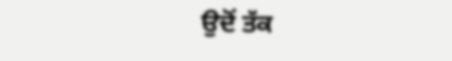ਉਦੋਂ ਤੱਕ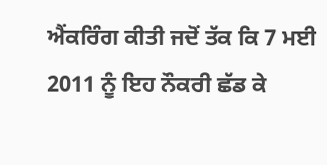ਐਂਕਰਿੰਗ ਕੀਤੀ ਜਦੋਂ ਤੱਕ ਕਿ 7 ਮਈ 2011 ਨੂੰ ਇਹ ਨੌਕਰੀ ਛੱਡ ਕੇ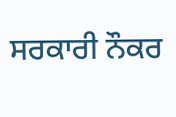ਸਰਕਾਰੀ ਨੌਕਰ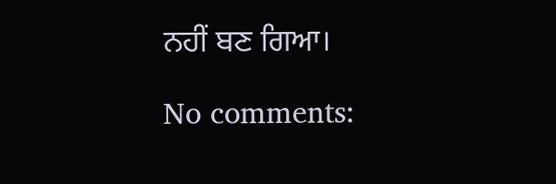ਨਹੀਂ ਬਣ ਗਿਆ।

No comments: